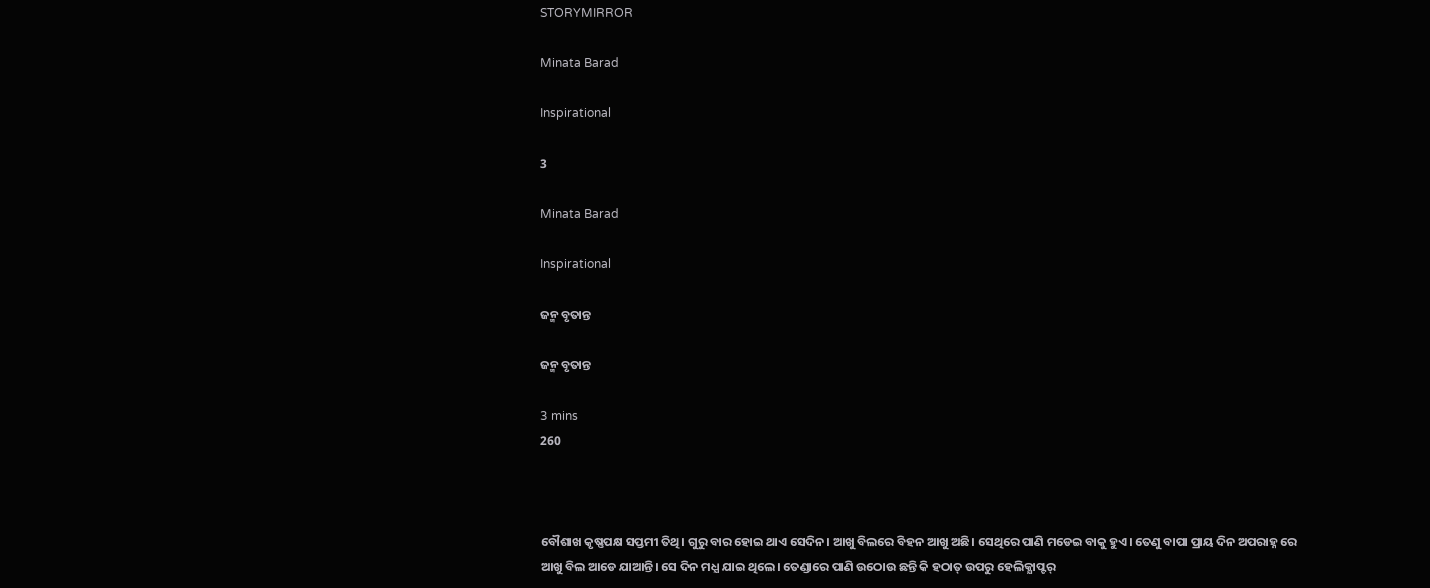STORYMIRROR

Minata Barad

Inspirational

3

Minata Barad

Inspirational

ଜନ୍ମ ବୃତାନ୍ତ

ଜନ୍ମ ବୃତାନ୍ତ

3 mins
260



ବୌଶାଖ କୃଷ୍ଣପକ୍ଷ ସପ୍ତମୀ ତିଥି। ଗୁରୁ ବାର ହୋଇ ଥାଏ ସେଦିନ। ଆଖୁ ବିଲରେ ବିହନ ଆଖୁ ଅଛି। ସେଥିରେ ପାଣି ମଡେଇ ବାକୁ ହୁଏ। ତେଣୁ ବାପା ପ୍ରାୟ ଦିନ ଅପରାହ୍ନ ରେ ଆଖୁ ବିଲ ଆଡେ ଯାଆନ୍ତି। ସେ ଦିନ ମଧ୍ଯ ଯାଇ ଥିଲେ। ତେଣ୍ଡାରେ ପାଣି ଉଠୋଉ ଛନ୍ତି କି ହଠାତ୍ ଉପରୁ ହେଲିକ୍ଯାପ୍ଟର୍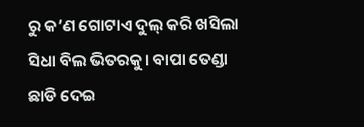ରୁ କ’ଣ ଗୋଟାଏ ଦୁଲ୍ କରି ଖସିଲା ସିଧା ବିଲ ଭିତରକୁ। ବାପା ତେଣ୍ଡା ଛାଡି ଦେଇ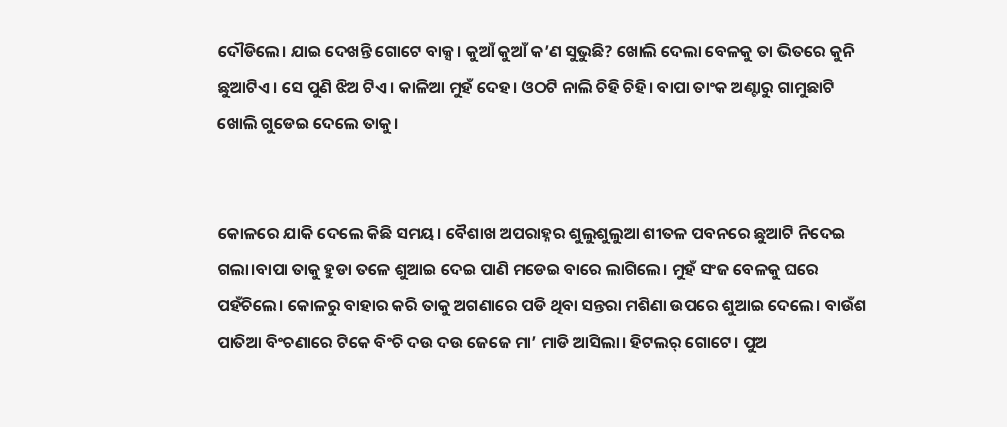ଦୌଡିଲେ। ଯାଇ ଦେଖନ୍ତି ଗୋଟେ ବାକ୍ସ। କୁଆଁ କୁଆଁ କ’ଣ ସୁଭୁଛି? ଖୋଲି ଦେଲା ବେଳକୁ ତା ଭିତରେ କୁନି ଛୁଆଟିଏ। ସେ ପୁଣି ଝିଅ ଟିଏ। କାଳିଆ ମୁହଁ ଦେହ। ଓଠଟି ନାଲି ଚିହି ଚିହି। ବାପା ତାଂକ ଅଣ୍ଟାରୁ ଗାମୁଛାଟି ଖୋଲି ଗୁଡେଇ ଦେଲେ ତାକୁ।


କୋଳରେ ଯାକି ଦେଲେ କିଛି ସମୟ। ବୈଶାଖ ଅପରାହ୍ନର ଶୁଲୁଶୁଲୁଆ ଶୀତଳ ପବନରେ ଛୁଆଟି ନିଦେଇ ଗଲା।ବାପା ତାକୁ ହୁଡା ତଳେ ଶୁଆଇ ଦେଇ ପାଣି ମଡେଇ ବାରେ ଲାଗିଲେ। ମୁହଁ ସଂଜ ବେଳକୁ ଘରେ ପହଁଚିଲେ। କୋଳରୁ ବାହାର କରି ତାକୁ ଅଗଣାରେ ପଡି ଥିବା ସନ୍ତରା ମଶିଣା ଉପରେ ଶୁଆଇ ଦେଲେ। ବାଉଁଶ ପାତିଆ ବିଂଚଣାରେ ଟିକେ ବିଂଚି ଦଉ ଦଉ ଜେଜେ ମା’ ମାଡି ଆସିଲା। ହିଟଲର୍ ଗୋଟେ। ପୁଅ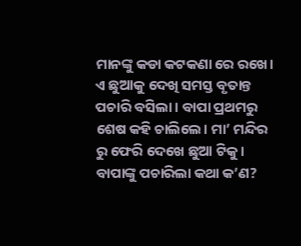ମାନଙ୍କୁ କଡା କଟକଣା ରେ ରଖେ। ଏ ଛୁଆକୁ ଦେଖି ସମସ୍ତ ବୃତାନ୍ତ ପଚାରି ବସିଲା। ବାପା ପ୍ରଥମରୁ ଶେଷ କହି ଚାଲିଲେ। ମା’ ମନ୍ଦିର ରୁ ଫେରି ଦେଖେ ଛୁଆ ଟିକୁ। ବାପାଙ୍କୁ ପଚାରିଲା କଥା କ’ଣ?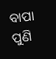ବାପା ପୁଣି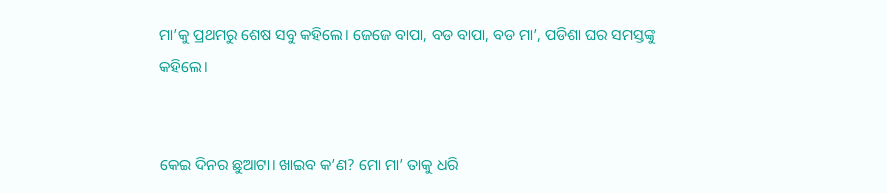ମା’କୁ ପ୍ରଥମରୁ ଶେଷ ସବୁ କହିଲେ। ଜେଜେ ବାପା, ବଡ ବାପା, ବଡ ମା’, ପଡିଶା ଘର ସମସ୍ତଙ୍କୁ କହିଲେ।


କେଇ ଦିନର ଛୁଆଟା। ଖାଇବ କ’ଣ? ମୋ ମା’ ତାକୁ ଧରି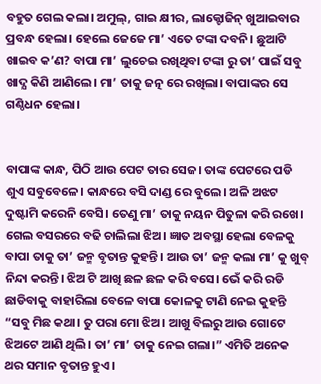ବହୁତ ଗେଲ କଲା। ଅମୁଲ୍, ଗାଇ କ୍ଷୀର, ଲାକ୍ଟୋଜିନ୍ ଖୁଆଇବାର ପ୍ରବନ୍ଧ ହେଲା। ହେଲେ ଜେଜେ ମା’ ଏତେ ଟଙ୍କା ଦବନି। ଛୁଆଟି ଖାଇବ କ’ଣ? ବାପା ମା’ ଲୁଚେଇ ରଖିଥିବା ଟଙ୍କା ରୁ ତା’ ପାଇଁ ସବୁ ଖାଦ୍ଯ କିଣି ଆଣିଲେ। ମା’ ତାକୁ ଜତ୍ନ ରେ ରଖିଲା। ବାପାଙ୍କର ସେ ଗଣ୍ଠିଧନ ହେଲା।


ବାପାଙ୍କ କାନ୍ଧ, ପିଠି ଆଉ ପେଟ ତାର ସେଜ। ତାଙ୍କ ପେଟରେ ପଡି ଶୁଏ ସବୁବେଳେ। କାନ୍ଧରେ ବସି ଦାଣ୍ଡ ରେ ବୁଲେ। ଅଳି ଅଝଟ ଦୁଷ୍ଟାମି କରେନି ବେସି। ତେଣୁ ମା’ ତାକୁ ନୟନ ପିତୁଳା କରି ରଖେ। ଗେଲ ବସରରେ ବଢି ଚାଲିଲା ଝିଅ। ଜ୍ଞାତ ଅବସ୍ଥା ହେଲା ବେଳକୁ ବାପା ତାକୁ ତା’ ଜନ୍ମ ବୃତାନ୍ତ କୁହନ୍ତି। ଆଉ ତା’ ଜନ୍ମ କଲା ମା’ କୁ ଖୁବ୍ ନିନ୍ଦା କରନ୍ତି। ଝିଅ ଟି ଆଖି ଛଳ ଛଳ କରି ବସେ। ଭେଁ କରି ରଡି ଛାଡିବାକୁ ବାହାରିଲା ବେଳେ ବାପା କୋଳକୁ ଟାଣି ନେଇ କୁହନ୍ତି “ସବୁ ମିଛ କଥା। ତୁ ପରା ମୋ ଝିଅ। ଆଖୁ ବିଲରୁ ଆଉ ଗୋଟେ ଝିଅଟେ ଆଣି ଥିଲି। ତା’ ମା’ ତାକୁ ନେଇ ଗଲା।” ଏମିତି ଅନେକ ଥର ସମାନ ବୃତାନ୍ତ ହୁଏ।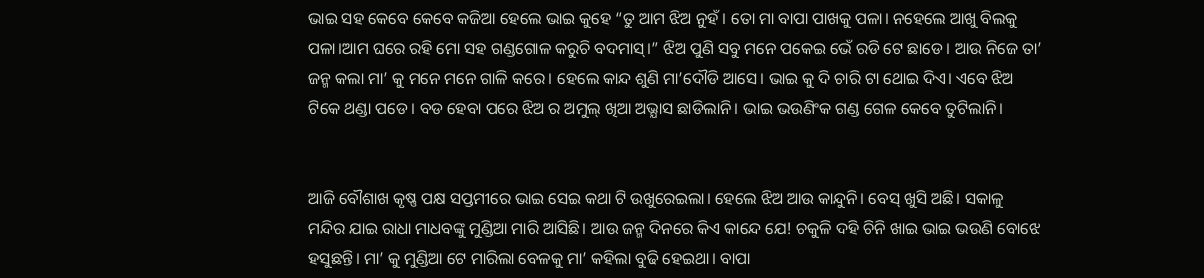ଭାଇ ସହ କେବେ କେବେ କଜିଆ ହେଲେ ଭାଇ କୁହେ “ତୁ ଆମ ଝିଅ ନୁହଁ। ତୋ ମା ବାପା ପାଖକୁ ପଳା। ନହେଲେ ଆଖୁ ବିଲକୁ ପଳା।ଆମ ଘରେ ରହି ମୋ ସହ ଗଣ୍ଡଗୋଳ କରୁଚି ବଦମାସ୍।” ଝିଅ ପୁଣି ସବୁ ମନେ ପକେଇ ଭେଁ ରଡି ଟେ ଛାଡେ। ଆଉ ନିଜେ ତା’ ଜନ୍ମ କଲା ମା’ କୁ ମନେ ମନେ ଗାଳି କରେ। ହେଲେ କାନ୍ଦ ଶୁଣି ମା’ଦୌଡି ଆସେ। ଭାଇ କୁ ଦି ଚାରି ଟା ଥୋଇ ଦିଏ। ଏବେ ଝିଅ ଟିକେ ଥଣ୍ଡା ପଡେ। ବଡ ହେବା ପରେ ଝିଅ ର ଅମୁଲ୍ ଖିଆ ଅଭ୍ଯାସ ଛାଡିଲାନି। ଭାଇ ଭଉଣିଂକ ଗଣ୍ଡ ଗେଳ କେବେ ତୁଟିଲାନି।


ଆଜି ବୌଶାଖ କୃଷ୍ଣ ପକ୍ଷ ସପ୍ତମୀରେ ଭାଇ ସେଇ କଥା ଟି ଉଖୁରେଇଲା। ହେଲେ ଝିଅ ଆଉ କାନ୍ଦୁନି। ବେସ୍ ଖୁସି ଅଛି। ସକାଳୁ ମନ୍ଦିର ଯାଇ ରାଧା ମାଧବଙ୍କୁ ମୁଣ୍ଡିଆ ମାରି ଆସିଛି। ଆଉ ଜନ୍ମ ଦିନରେ କିଏ କାନ୍ଦେ ଯେ! ଚକୁଳି ଦହି ଚିନି ଖାଇ ଭାଇ ଭଉଣି ବୋଝେ ହସୁଛନ୍ତି। ମା’ କୁ ମୁଣ୍ଡିଆ ଟେ ମାରିଲା ବେଳକୁ ମା’ କହିଲା ବୁଢି ହେଇଥା। ବାପା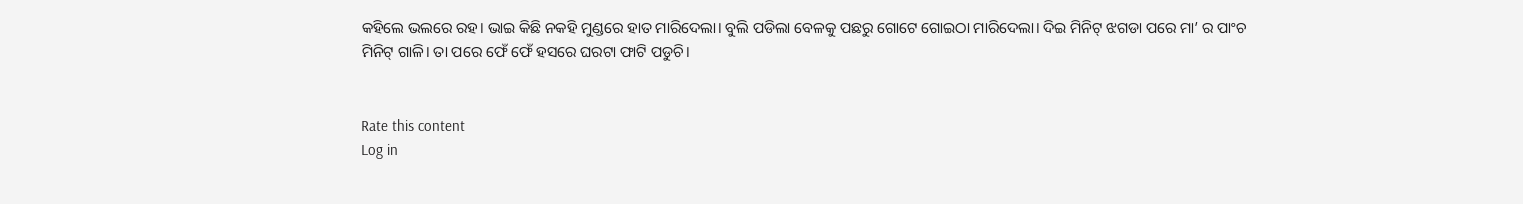କହିଲେ ଭଲରେ ରହ। ଭାଇ କିଛି ନକହି ମୁଣ୍ଡରେ ହାତ ମାରିଦେଲା। ବୁଲି ପଡିଲା ବେଳକୁ ପଛରୁ ଗୋଟେ ଗୋଇଠା ମାରିଦେଲା। ଦିଇ ମିନିଟ୍ ଝଗଡା ପରେ ମା’ ର ପାଂଚ ମିନିଟ୍ ଗାଳି। ତା ପରେ ଫେଁ ଫେଁ ହସରେ ଘରଟା ଫାଟି ପଡୁଚି।


Rate this content
Log in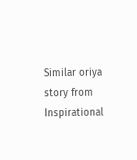Similar oriya story from Inspirational